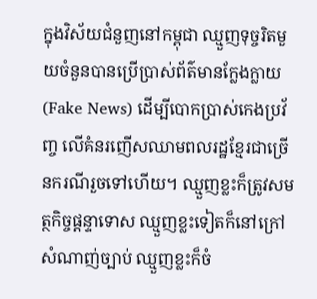ក្នុងវិស័យជំនួញនៅកម្ពុជា ឈ្មួញទុច្ចរិតមួយចំនួនបានប្រើប្រាស់ព័ត៌មានក្លែងក្លាយ (Fake News) ដើម្បីបោកប្រាស់កេងប្រវ័ញ្ច លើគំនរញើសឈាមពលរដ្ឋខ្មែរជាច្រើនករណីរួចទៅហើយ។ ឈ្មួញខ្លះក៏ត្រូវសមត្ថកិច្ចផ្តន្ទាទោស ឈ្មួញខ្លះទៀតក៏នៅក្រៅសំណាញ់ច្បាប់ ឈ្មួញខ្លះក៏ចំ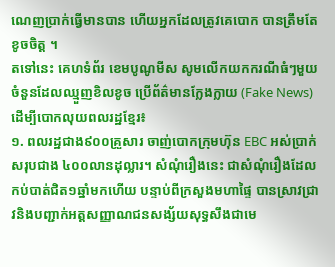ណេញប្រាក់ធ្វើមានបាន ហើយអ្នកដែលត្រូវគេបោក បានត្រឹមតែខូចចិត្ត ។
តទៅនេះ គេហទំព័រ ខេមបូណូមីស សូមលើកយកករណីធំៗមួយចំនួនដែលឈ្មួញខិលខូច ប្រើព័ត៌មានក្លែងក្លាយ (Fake News) ដើម្បីបោកលុយពលរដ្ឋខ្មែរ៖
១. ពលរដ្ឋជាង៩០០គ្រួសារ ចាញ់បោកក្រុមហ៊ុន EBC អស់ប្រាក់សរុបជាង ៤០០លានដុល្លារ។ សំណុំរឿងនេះ ជាសំណុំរឿងដែលកប់បាត់ជិត១ឆ្នាំមកហើយ បន្ទាប់ពីក្រសួងមហាផ្ទៃ បានស្រាវជ្រាវនិងបញ្ជាក់អត្តសញ្ញាណជនសង្ស័យសុទ្ធសឹងជាមេ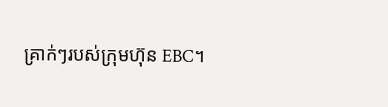គ្រាក់ៗរបស់ក្រុមហ៊ុន EBC។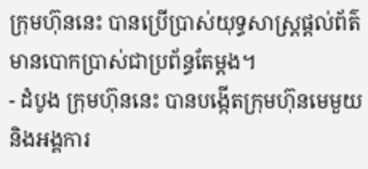ក្រុមហ៊ុននេះ បានប្រើប្រាស់យុទ្ធសាស្ត្រផ្តល់ព័ត៌មានបោកប្រាស់ជាប្រព័ន្ធតែម្តង។
- ដំបូង ក្រុមហ៊ុននេះ បានបង្កើតក្រុមហ៊ុនមេមួយ និងអង្គការ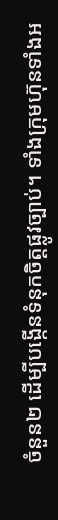ចំនួន២ ដើម្បីបង្កើនទំនុកចិត្តផ្លូវច្បាប់។ ទាំងក្រុមហ៊ុនទាំងអ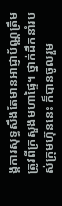ង្គការសុទ្ធសឹងតែមានអាជ្ញាប័ណ្ណត្រឹមត្រូវពីក្រសួងមហាផ្ទៃ។ ថ្នាក់ដឹកនាំរបស់ក្រុមហ៊ុននេះ ក៏បានចូលរួម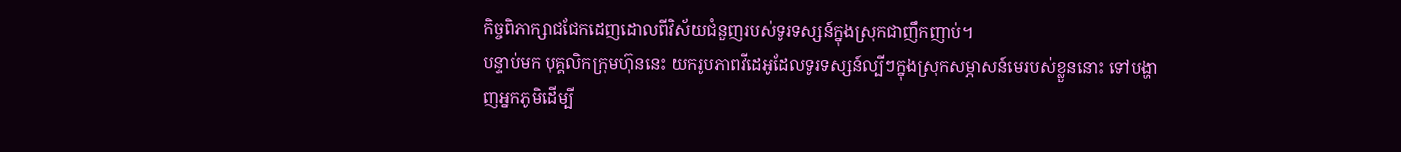កិច្ចពិភាក្សាជជែកដេញដោលពីវិស័យជំនួញរបស់ទូរទស្សន៍ក្នុងស្រុកជាញឹកញាប់។
បន្ទាប់មក បុគ្គលិកក្រុមហ៊ុននេះ យករូបភាពវីដេអូដែលទូរទស្សន៍ល្បីៗក្នុងស្រុកសម្ភាសន៍មេរបស់ខ្លួននោះ ទៅបង្ហាញអ្នកភូមិដើម្បី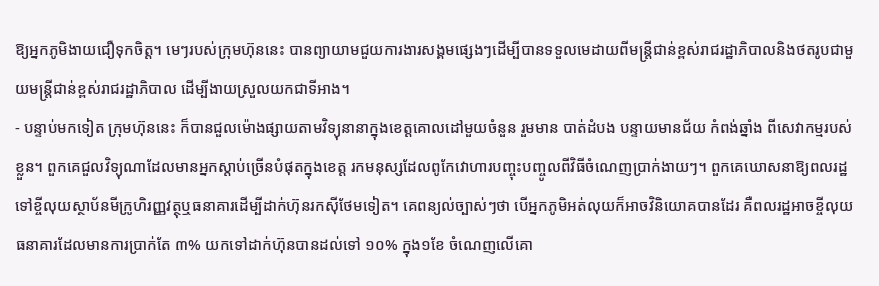ឱ្យអ្នកភូមិងាយជឿទុកចិត្ត។ មេៗរបស់ក្រុមហ៊ុននេះ បានព្យាយាមជួយការងារសង្គមផ្សេងៗដើម្បីបានទទួលមេដាយពីមន្ត្រីជាន់ខ្ពស់រាជរដ្ឋាភិបាលនិងថតរូបជាមួយមន្ត្រីជាន់ខ្ពស់រាជរដ្ឋាភិបាល ដើម្បីងាយស្រួលយកជាទីអាង។
- បន្ទាប់មកទៀត ក្រុមហ៊ុននេះ ក៏បានជួលម៉ោងផ្សាយតាមវិទ្យុនានាក្នុងខេត្តគោលដៅមួយចំនួន រួមមាន បាត់ដំបង បន្ទាយមានជ័យ កំពង់ឆ្នាំង ពីសេវាកម្មរបស់ខ្លួន។ ពួកគេជួលវិទ្យុណាដែលមានអ្នកស្តាប់ច្រើនបំផុតក្នុងខេត្ត រកមនុស្សដែលពូកែវោហារបញ្ចុះបញ្ចូលពីវិធីចំណេញប្រាក់ងាយៗ។ ពួកគេឃោសនាឱ្យពលរដ្ឋ ទៅខ្ចីលុយស្ថាប័នមីក្រូហិរញ្ញវត្ថុឬធនាគារដើម្បីដាក់ហ៊ុនរកស៊ីថែមទៀត។ គេពន្យល់ច្បាស់ៗថា បើអ្នកភូមិអត់លុយក៏អាចវិនិយោគបានដែរ គឺពលរដ្ឋអាចខ្ចីលុយធនាគារដែលមានការប្រាក់តែ ៣% យកទៅដាក់ហ៊ុនបានដល់ទៅ ១០% ក្នុង១ខែ ចំណេញលើគោ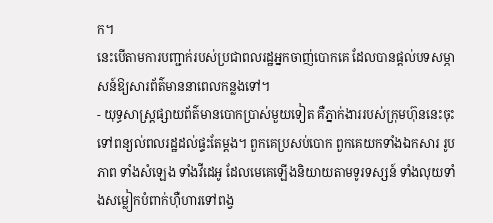ក។
នេះបើតាមការបញ្ជាក់របស់ប្រជាពលរដ្ឋអ្នកចាញ់បោកគេ ដែលបានផ្តល់បទសម្ភាសន៍ឱ្យសារព័ត៌មាននាពេលកន្លងទៅ។
- យុទ្ធសាស្ត្រផ្សាយព័ត៌មានបោកប្រាស់មួយទៀត គឺភ្នាក់ងាររបស់ក្រុមហ៊ុននេះចុះទៅពន្យល់ពលរដ្ឋដល់ផ្ទះតែម្តង។ ពួកគេប្រសប់បោក ពួកគេយកទាំងឯកសារ រូបភាព ទាំងសំឡេង ទាំងវីដេអូ ដែលមេគេឡើងនិយាយតាមទូរទស្សន៍ ទាំងលុយទាំងសម្លៀកបំពាក់ហ៊ឺហារទៅពង្វ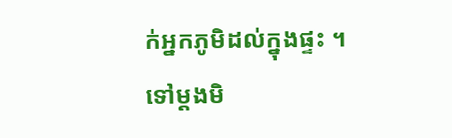ក់អ្នកភូមិដល់ក្នុងផ្ទះ ។ ទៅម្តងមិ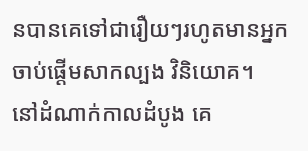នបានគេទៅជារឿយៗរហូតមានអ្នកចាប់ផ្តើមសាកល្បង វិនិយោគ។
នៅដំណាក់កាលដំបូង គេ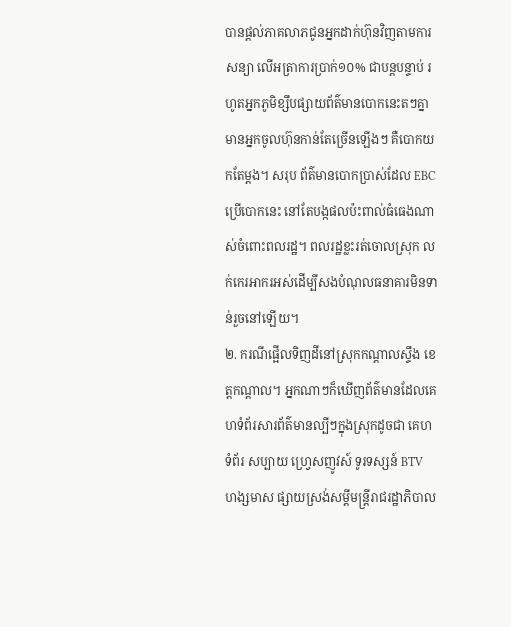បានផ្តល់ភាគលាភជូនអ្នកដាក់ហ៊ុនវិញតាមការសន្យា លើអត្រាការប្រាក់១០% ជាបន្តបន្ទាប់ រហូតអ្នកភូមិខ្សឹបផ្សាយព័ត៌មានបោកនេះតៗគ្នា មានអ្នកចូលហ៊ុនកាន់តែច្រើនឡើងៗ គឺបោកយកតែម្តង។ សរុប ព័ត៌មានបោកប្រាស់ដែល EBC ប្រើបោកនេះ នៅតែបង្កផលប៉ះពាល់ធំធេងណាស់ចំពោះពលរដ្ឋ។ ពលរដ្ឋខ្លះរត់ចោលស្រុក លក់កេរអាករអស់ដើម្បីសងបំណុលធនាគារមិនទាន់រួចនៅឡើយ។
២. ករណីផ្អើលទិញដីនៅស្រុកកណ្ដាលស្ទឹង ខេត្តកណ្តាល។ អ្នកណាៗក៏ឃើញព័ត៌មានដែលគេហទំព័រសារព័ត៌មានល្បីៗក្នុងស្រុកដូចជា គេហទំព័រ សប្បាយ ហ្វ្រេសញូវស៍ ទូរទស្សន៍ BTV ហង្សមាស ផ្សាយស្រង់សម្តីមន្ត្រីរាជរដ្ឋាភិបាល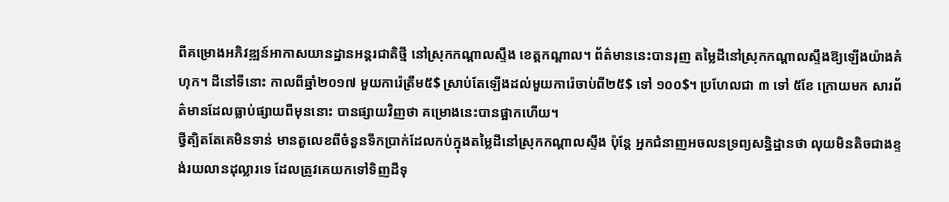ពីគម្រោងអភិវឌ្ឍន៍អាកាសយានដ្ឋានអន្តរជាតិថ្មី នៅស្រុកកណ្ដាលស្ទឹង ខេត្តកណ្តាល។ ព័ត៌មាននេះបានរុញ តម្លៃដីនៅស្រុកកណ្ដាលស្ទឹងឱ្យឡើងយ៉ាងគំហុក។ ដីនៅទីនោះ កាលពីឆ្នាំ២០១៧ មួយការ៉េត្រឹម៥$ ស្រាប់តែឡើងដល់មួយការ៉េចាប់ពី២៥$ ទៅ ១០០$។ ប្រហែលជា ៣ ទៅ ៥ខែ ក្រោយមក សារព័ត៌មានដែលធ្លាប់ផ្សាយពីមុននោះ បានផ្សាយវិញថា គម្រោងនេះបានផ្អាកហើយ។
ថ្វីត្បិតតែគេមិនទាន់ មានតួលេខពីចំនួនទឹកប្រាក់ដែលកប់ក្នុងតម្លៃដីនៅស្រុកកណ្ដាលស្ទឹង ប៉ុន្តែ អ្នកជំនាញអចលនទ្រព្យសន្និដ្ឋានថា លុយមិនតិចជាងខ្ទង់រយលានដុល្លារទេ ដែលត្រូវគេយកទៅទិញដីទុ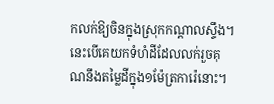កលក់ឱ្យចិនក្នុងស្រុកកណ្ដាលស្ទឹង។ នេះបើគេយកទំហំដីដែលលក់រួចគុណនឹងតម្លៃដីក្នុង១ម៉ែត្រការ៉េនោះ។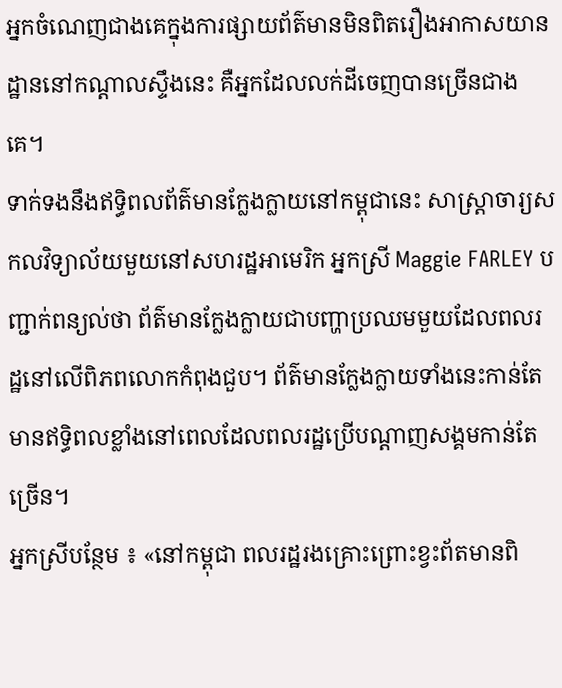អ្នកចំណេញជាងគេក្នុងការផ្សាយព័ត៌មានមិនពិតរឿងអាកាសយានដ្ឋាននៅកណ្ដាលស្ទឹងនេះ គឺអ្នកដែលលក់ដីចេញបានច្រើនជាងគេ។
ទាក់ទងនឹងឥទ្ធិពលព័ត៌មានក្លែងក្លាយនៅកម្ពុជានេះ សាស្ត្រាចារ្យសកលវិទ្យាល័យមួយនៅសហរដ្ឋអាមេរិក អ្នកស្រី Maggie FARLEY បញ្ជាក់ពន្យល់ថា ព័ត៌មានក្លែងក្លាយជាបញ្ហាប្រឈមមួយដែលពលរដ្ឋនៅលើពិភពលោកកំពុងជួប។ ព័ត៌មានក្លែងក្លាយទាំងនេះកាន់តែមានឥទ្ធិពលខ្លាំងនៅពេលដែលពលរដ្ឋប្រើបណ្ដាញសង្គមកាន់តែច្រើន។
អ្នកស្រីបន្ថែម ៖ «នៅកម្ពុជា ពលរដ្ឋរងគ្រោះព្រោះខ្វះព័តមានពិ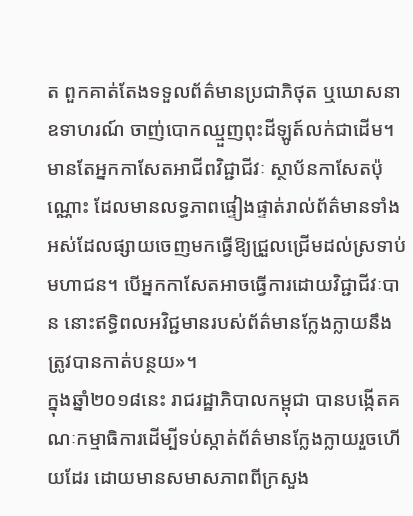ត ពួកគាត់តែងទទួលព័ត៌មានប្រជាភិថុត ឬឃោសនា ឧទាហរណ៍ ចាញ់បោកឈ្មួញពុះដីឡូត៍លក់ជាដើម។ មានតែអ្នកកាសែតអាជីពវិជ្ជាជីវៈ ស្ថាប័នកាសែតប៉ុណ្ណោះ ដែលមានលទ្ធភាពផ្ទៀងផ្ទាត់រាល់ព័ត៌មានទាំងអស់ដែលផ្សាយចេញមកធ្វើឱ្យជ្រួលជ្រើមដល់ស្រទាប់មហាជន។ បើអ្នកកាសែតអាចធ្វើការដោយវិជ្ជាជីវៈបាន នោះឥទ្ធិពលអវិជ្ជមានរបស់ព័ត៌មានក្លែងក្លាយនឹងត្រូវបានកាត់បន្ថយ»។
ក្នុងឆ្នាំ២០១៨នេះ រាជរដ្ឋាភិបាលកម្ពុជា បានបង្កើតគណៈកម្មាធិការដើម្បីទប់ស្កាត់ព័ត៌មានក្លែងក្លាយរួចហើយដែរ ដោយមានសមាសភាពពីក្រសួង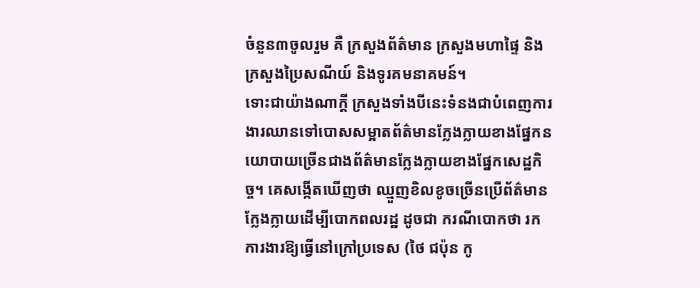ចំនួន៣ចូលរួម គឺ ក្រសួងព័ត៌មាន ក្រសួងមហាផ្ទៃ និង ក្រសួងប្រៃសណីយ៍ និងទូរគមនាគមន៍។
ទោះជាយ៉ាងណាក្ដី ក្រសួងទាំងបីនេះទំនងជាបំពេញការងារឈានទៅបោសសម្អាតព័ត៌មានក្លែងក្លាយខាងផ្នែកនយោបាយច្រើនជាងព័ត៌មានក្លែងក្លាយខាងផ្នែកសេដ្ឋកិច្ច។ គេសង្កើតឃើញថា ឈ្មួញខិលខូចច្រើនប្រើព័ត៌មានក្លែងក្លាយដើម្បីបោកពលរដ្ឋ ដូចជា ករណីបោកថា រកការងារឱ្យធ្វើនៅក្រៅប្រទេស (ថៃ ជប៉ុន កូ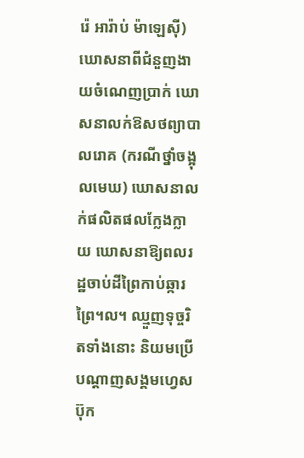រ៉េ អារ៉ាប់ ម៉ាឡេស៊ី) ឃោសនាពីជំនួញងាយចំណេញប្រាក់ ឃោសនាលក់ឱសថព្យាបាលរោគ (ករណីថ្នាំចង្អុលមេឃ) ឃោសនាលក់ផលិតផលក្លែងក្លាយ ឃោសនាឱ្យពលរដ្ឋចាប់ដីព្រៃកាប់ឆ្ការព្រៃ។ល។ ឈ្មួញទុច្ចរិតទាំងនោះ និយមប្រើបណ្ដាញសង្គមហ្វេសប៊ុក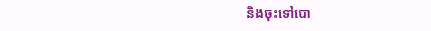និងចុះទៅបោ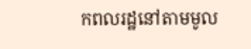កពលរដ្ឋនៅតាមមូល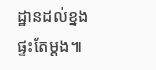ដ្ឋានដល់ខ្នងផ្ទះតែម្ដង៕